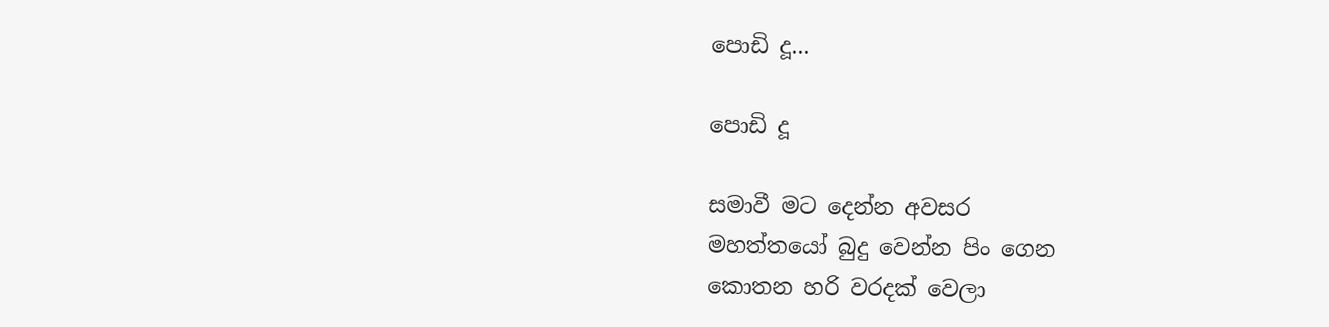පොඩි දූ...

පොඩි දූ

සමාවී මට දෙන්න අවසර
මහත්තයෝ බුදු වෙන්න පිං ගෙන
කොතන හරි වරදක් වෙලා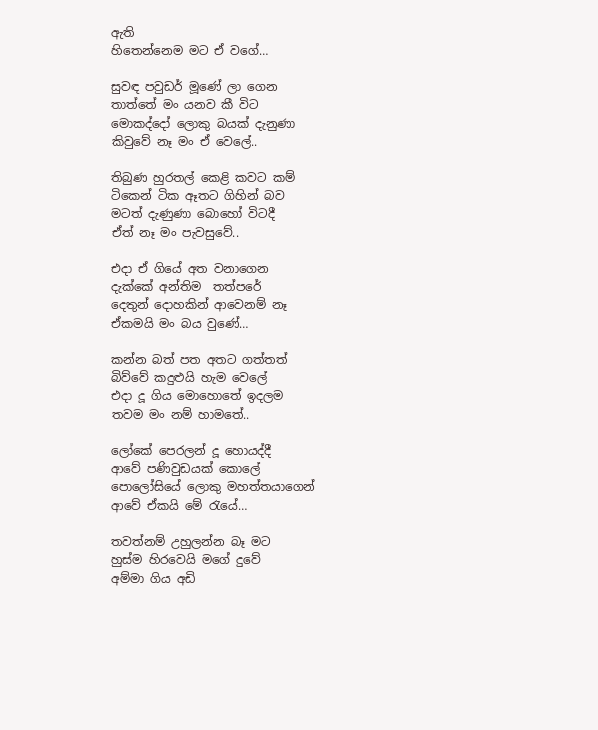ඇති
හිතෙන්නෙම මට ඒ වගේ…

සුවඳ පවුඩර් මූණේ ලා ගෙන
තාත්තේ මං යනව කී විට
මොකද්දෝ ලොකු බයක් දැනුණා
කිවුවේ නෑ මං ඒ වෙලේ..

තිබුණ හුරතල් කෙළි කවට කම්
ටිකෙන් ටික ඈතට ගිහින් බව
මටත් දැණුණා බොහෝ විටදී
ඒත් නෑ මං පැවසුවේ..

එදා ඒ ගියේ අත වනාගෙන
දැක්කේ අන්තිම  තත්පරේ
දෙතුන් දොහකින් ආවෙනම් නෑ
ඒකමයි මං බය වුණේ…

කන්න බත් පත අතට ගත්තත්
බිව්වේ කදුළුයි හැම වෙලේ
එදා දූ ගිය මොහොතේ ඉදලම
තවම මං නම් හාමතේ..

ලෝකේ පෙරලන් දූ හොයද්දී
ආවේ පණිවුඩයක් කොලේ
පොලෝසියේ ලොකු මහත්තයාගෙන්
ආවේ ඒකයි මේ රැයේ…

තවත්නම් උහුලන්න බෑ මට
හුස්ම හිරවෙයි මගේ දුවේ
අම්මා ගිය අඩි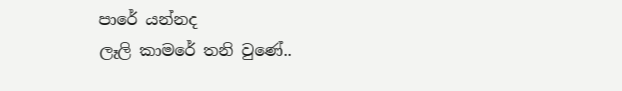පාරේ යන්නද
ලෑලි කාමරේ තනි වුණේ..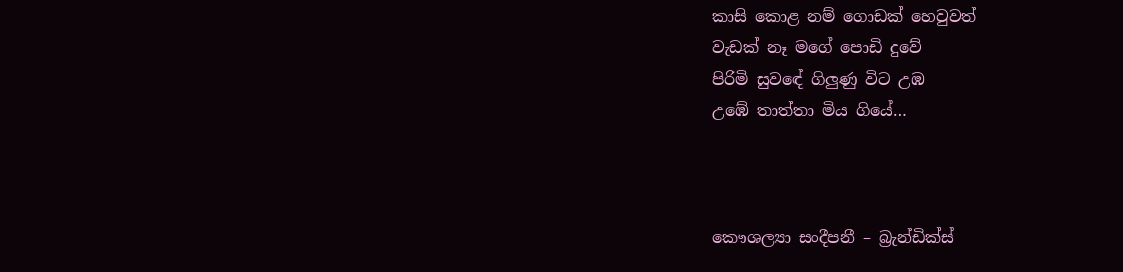කාසි කොළ නම් ගොඩක් හෙවුවත්
වැඩක් නෑ මගේ පොඩි දුවේ
පිරිමි සුවඳේ ගිලුණු විට උඹ
උඹේ තාත්තා මිය ගියේ…



කෞශල්‍යා සංදීපනී – බ්‍රැන්ඩික්ස්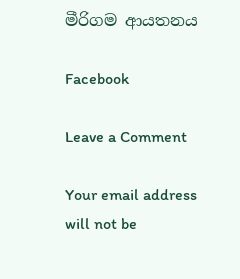මීරිගම ආයතනය

Facebook

Leave a Comment

Your email address will not be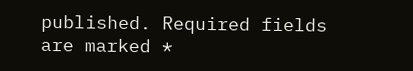published. Required fields are marked *